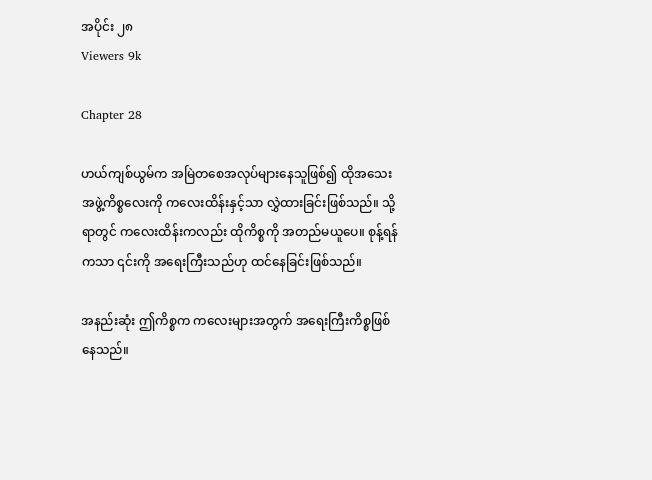အပိုင်း ၂၈
Viewers 9k

Chapter 28

ဟယ်ကျစ်ယွမ်က အမြဲတစေအလုပ်များနေသူဖြစ်၍ ထိုအသေးအဖွဲ့ကိစ္စလေးကို ကလေးထိန်းနှင့်သာ လွှဲထားခြင်းဖြစ်သည်။ သို့ရာတွင် ကလေးထိန်းကလည်း ထိုကိစ္စကို အတည်မယူပေ။ စုန့်ရန်ကသာ ၎င်းကို အရေးကြီးသည်ဟု ထင်နေခြင်းဖြစ်သည်။

အနည်းဆုံး ဤကိစ္စက ကလေးများအတွက် အရေးကြီးကိစ္စဖြစ်နေသည်။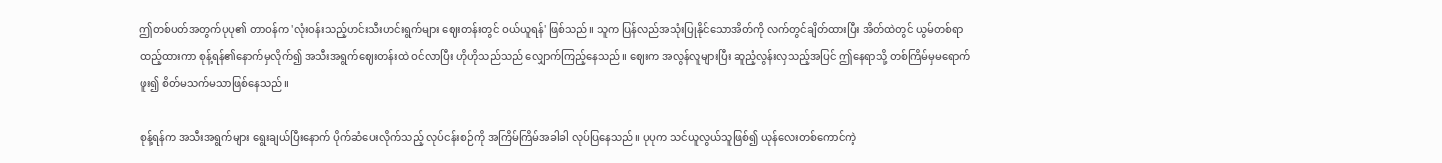ဤတစ်ပတ်အတွက်ပုပု၏ တာဝန်က 'လုံးဝန်းသည့်ဟင်းသီးဟင်းရွက်များ ဈေးတန်းတွင် ‌ဝယ်ယူရန်' ဖြစ်သည်။ သူက ပြန်လည်အသုံးပြုနိုင်သောအိတ်ကို လက်တွင်ချိတ်ထားပြီး အိတ်ထဲတွင် ယွမ်တစ်ရာထည့်ထားကာ စုန့်ရန်၏နောက်မှလိုက်၍ အသီးအရွက်ဈေးတန်းထဲ ဝင်လာပြီး ဟိုဟိုသည်သည် လျှောက်ကြည့်နေသည်။ ဈေးက အလွန်လူများပြီး ‌ဆူညံ့လွန်းလှသည့်အပြင် ဤနေရာသို့ တစ်ကြိမ်မှမရောက်ဖူး၍ စိတ်မသက်မသာဖြစ်နေသည်။

စုန့်ရန်က အသီးအရွက်များ ရွေးချယ်ပြီးနောက် ပိုက်ဆံပေးလိုက်သည့် လုပ်ငန်းစဉ်ကို အကြိမ်ကြိမ်အခါခါ လုပ်ပြနေသည်။ ပုပုက သင်ယူလွယ်သူဖြစ်၍ ယုန်လေးတစ်ကောင်ကဲ့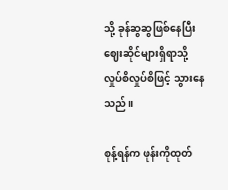သို့ ခုန်ဆွဆွဖြစ်နေပြီး ဈေးဆိုင်များရှိရာသို့ လှုပ်စိလှုပ်စိဖြင့် သွားနေသည်။

စုန့်ရန်က ဖုန်းကိုထုတ်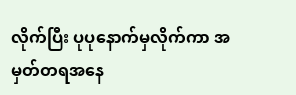လိုက်ပြီး ပုပုနောက်မှလိုက်ကာ အမှတ်တရအနေ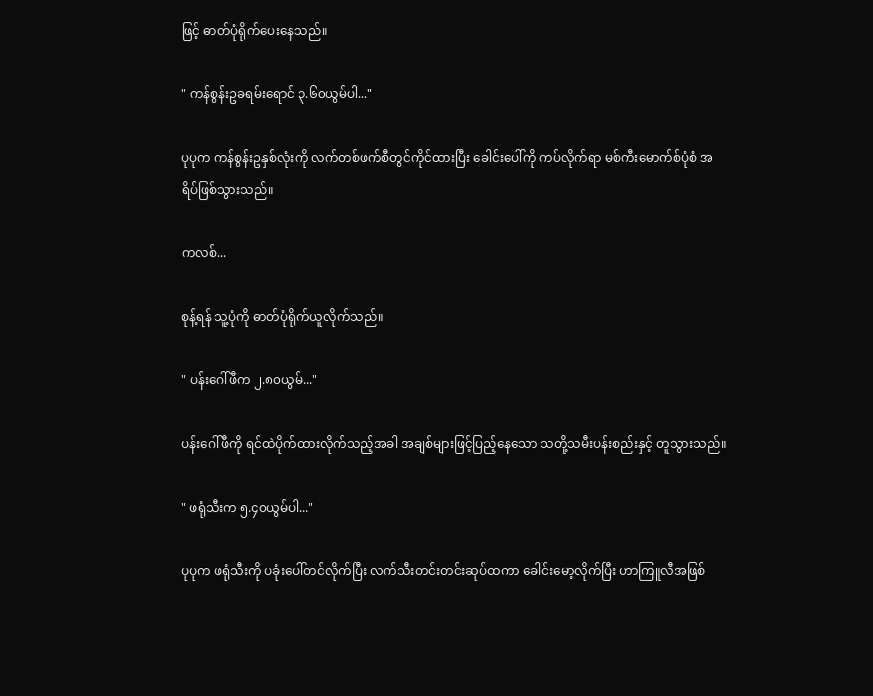ဖြင့် ဓာတ်ပုံရိုက်ပေးနေသည်။

" ကန်စွန်းဥခရမ်းရောင် ၃.၆၀ယွမ်ပါ..."

ပုပုက ကန်စွန်းဥနှစ်လုံးကို လက်တစ်ဖက်စီတွင်ကိုင်ထားပြီး ခေါင်းပေါ်ကို ကပ်လိုက်ရာ မစ်ကီးမောက်စ်ပုံစံ အရိပ်ဖြစ်သွားသည်။

ကလစ်...

စုန့်ရန် သူ့ပုံကို ဓာတ်ပုံရိုက်ယူလိုက်သည်။

" ပန်းဂေါ်ဖီက ၂.၈၀ယွမ်..."

ပန်းဂေါ်ဖီကို ရင်ထဲပိုက်ထားလိုက်သည့်အခါ အချစ်များဖြင့်ပြည့်နေသော သတို့သမီးပန်းစည်းနှင့် တူသွားသည်။

" ဖရုံသီးက ၅.၄၀ယွမ်ပါ..."

ပုပုက ဖရုံသီးကို ပခုံးပေါ်တင်လိုက်ပြီး လက်သီးတင်းတင်းဆုပ်ထကာ ခေါင်းမော့လိုက်ပြီး ဟာကြူလီအဖြစ်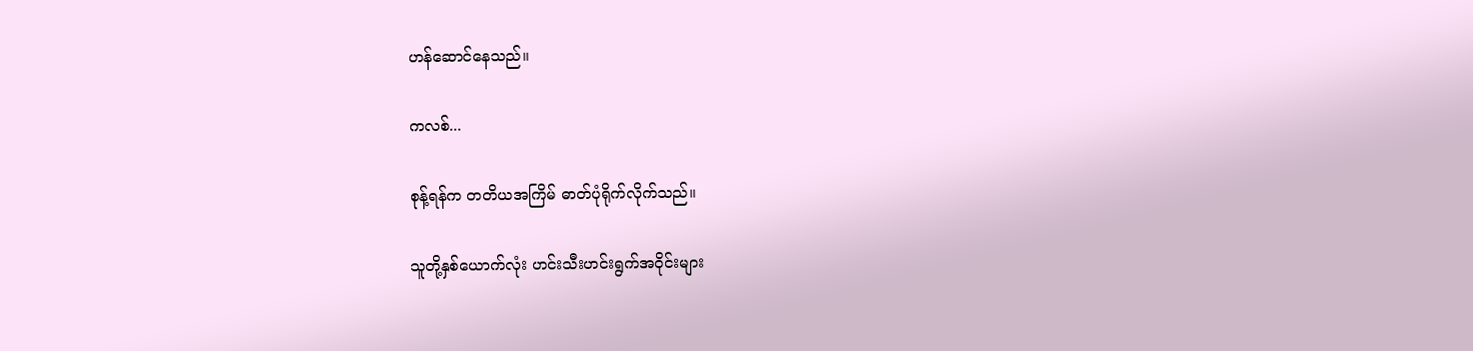ဟန်ဆောင်နေသည်။

ကလစ်...

စုန့်ရန်က တတိယအကြိမ် ဓာတ်ပုံရိုက်လိုက်သည်။

သူတို့နှစ်ယောက်လုံး ဟင်းသီးဟင်းရွက်အဝိုင်းများ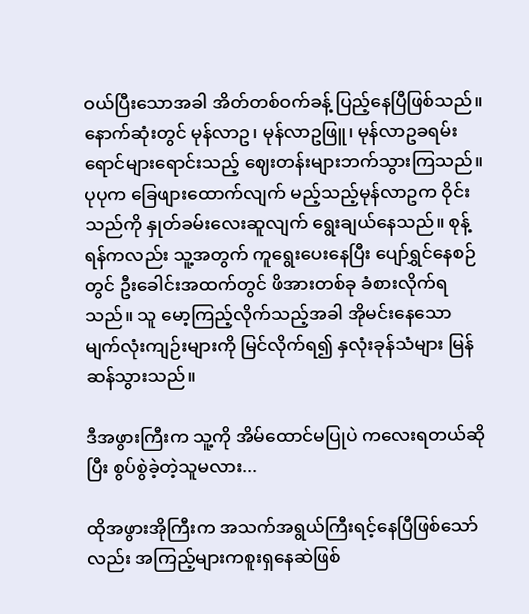ဝယ်ပြီးသောအခါ အိတ်တစ်ဝက်ခန့် ပြည့်နေပြီဖြစ်သည်။ နောက်ဆုံးတွင် မုန်လာဥ၊ မုန်လာဥဖြူ၊ မုန်လာဥခရမ်းရောင်များရောင်းသည့် ဈေးတန်းများဘက်သွားကြသည်။ ပုပုက ခြေဖျားထောက်လျက် မည့်သည့်မုန်လာဥက ဝိုင်းသည်ကို နှုတ်ခမ်းလေးဆူလျက် ရွေးချယ်နေသည်။ စုန့်ရန်ကလည်း သူ့အတွက် ကူရွေးပေးနေပြီး ပျော်ရွှင်နေစဉ်တွင် ဦးခေါင်းအထက်တွင် ဖိအားတစ်ခု ခံစားလိုက်ရသည်။ သူ မော့ကြည့်လိုက်သည့်အခါ အိုမင်းနေသော မျက်လုံးကျဉ်းများကို မြင်လိုက်ရ၍ နှလုံးခုန်သံများ မြန်ဆန်သွားသည်။

ဒီအဖွားကြီးက သူ့ကို အိမ်ထောင်မပြုပဲ ကလေးရတယ်ဆိုပြီး စွပ်စွဲခဲ့တဲ့သူမလား...

ထိုအဖွားအိုကြီးက အသက်အရွယ်ကြီးရင့်နေပြီဖြစ်သော်လည်း အကြည့်များကစူးရှနေဆဲဖြစ်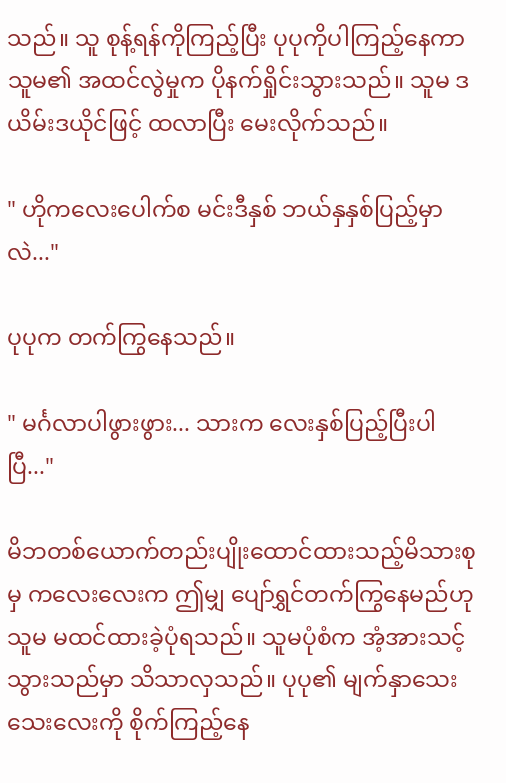သည်။ သူ စုန့်ရန်ကိုကြည့်ပြီး ပုပုကိုပါကြည့်နေကာ သူမ၏ အထင်လွဲမှုက ပိုနက်ရှိုင်းသွားသည်။ သူမ ဒယိမ်းဒယိုင်ဖြင့် ထလာပြီး မေးလိုက်သည်။

" ဟိုကလေးပေါက်စ မင်းဒီနှစ် ဘယ်နှနှစ်ပြည့်မှာလဲ..."

ပုပုက တက်ကြွနေသည်။

" မင်္ဂလာပါဖွားဖွား... သားက လေးနှစ်ပြည့်ပြီးပါပြီ..."

မိဘတစ်ယောက်တည်းပျိုးထောင်ထားသည့်မိသားစုမှ ကလေးလေးက ဤမျှ ပျော်ရွှင်တက်ကြွနေမည်ဟု သူမ မထင်ထားခဲ့ပုံရသည်။ သူမပုံစံက အံ့အားသင့်သွားသည်မှာ သိသာလှသည်။ ပုပု၏ မျက်နှာသေးသေးလေးကို စိုက်ကြည့်နေ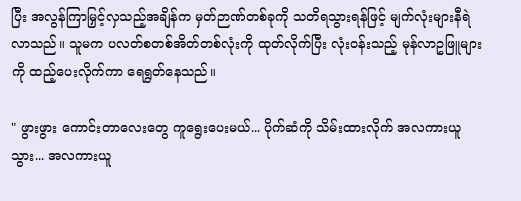ပြီး အလွန်ကြာမြှင့်လှသည့်အချိန်က မှတ်ဉာဏ်တစ်ခုကို သတိရသွားရန်ဖြင့် မျက်လုံးများနီရဲလာသည်။ သူမက ပလတ်စတစ်အိတ်တစ်လုံးကို ထုတ်လိုက်ပြီး လုံးဝန်းသည့် မုန်လာဥဖြူများကို ထည့်ပေးလိုက်ကာ ရေရွတ်နေသည်။

" ဖွားဖွား ကောင်းတာလေးတွေ ကူရွေးပေးမယ်... ပိုက်ဆံကို သိမ်းထားလိုက် အလကားယူသွား... အလကားယူ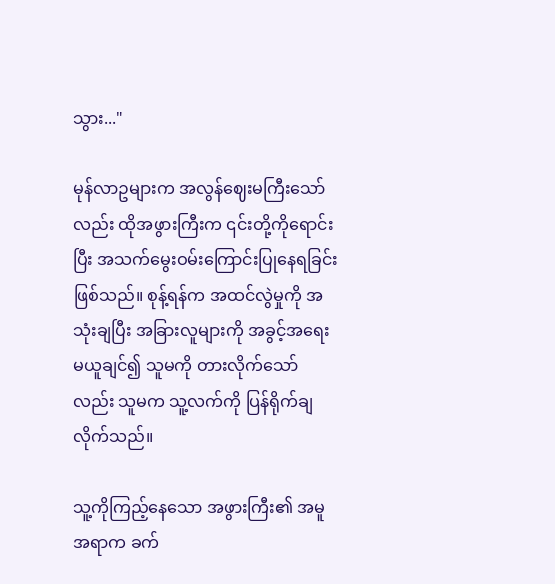သွား..."

မုန်လာဥများက အလွန်ဈေးမကြီးသော်လည်း ထိုအဖွားကြီးက ၎င်းတို့ကိုရောင်းပြီး အသက်မွေးဝမ်းကြောင်းပြုနေရခြင်းဖြစ်သည်။ စုန့်ရန်က အထင်လွဲမှုကို အသုံးချပြီး အခြားလူများကို အခွင့်အရေးမယူချင်၍ သူမကို တားလိုက်သော်လည်း သူမက သူ့လက်ကို ပြန်ရိုက်ချလိုက်သည်။

သူ့ကိုကြည့်နေသော အဖွားကြီး၏ အမူအရာက ခက်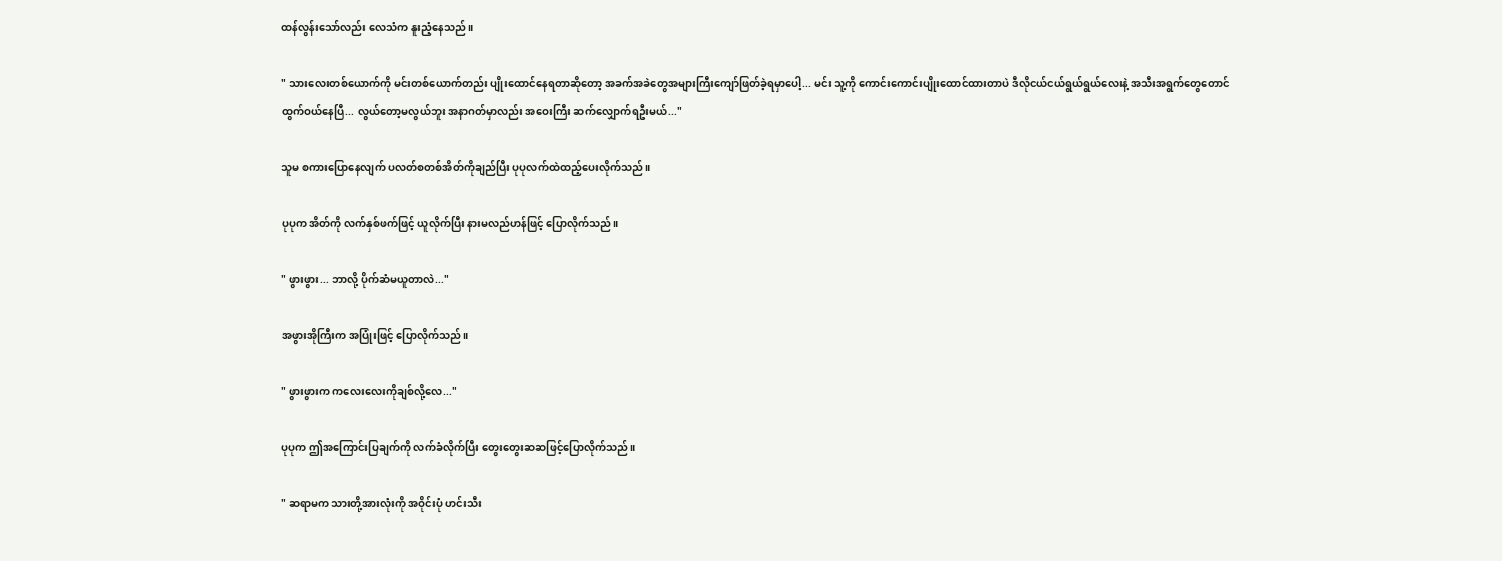ထန်‌လွန်းသော်လည်း လေသံက နူးညံ့နေသည်။

" သားလေးတစ်ယောက်ကို မင်းတစ်ယောက်တည်း ပျိုးထောင်နေရတာဆိုတော့ အခက်အခဲတွေအများကြီးကျော်ဖြတ်ခဲ့ရမှာပေါ့... မင်း သူ့ကို ကောင်းကောင်းပျိုးထောင်ထားတာပဲ ဒီလိုငယ်ငယ်ရွယ်ရွယ်လေးနဲ့ အသီးအရွက်တွေတောင် ထွက်ဝယ်နေပြီ... လွယ်တော့မလွယ်ဘူး အနာဂတ်မှာလည်း အဝေးကြီး ဆက်လျှောက်ရဦးမယ်..."

သူမ စကားပြောနေလျက် ပလတ်စတစ်အိတ်ကိုချည်ပြီး ပုပုလက်ထဲထည့်ပေးလိုက်သည်။

ပုပုက အိတ်ကို လက်နှစ်ဖက်ဖြင့် ယူလိုက်ပြီး နားမလည်ဟန်ဖြင့် ပြောလိုက်သည်။

" ဖွားဖွား... ဘာလို့ ပိုက်ဆံမယူတာလဲ..."

အဖွားအိုကြီးက အပြုံးဖြင့် ပြောလိုက်သည်။

" ဖွားဖွားက ကလေးလေးကိုချစ်လို့လေ..."

ပုပုက ဤအကြောင်းပြချက်ကို လက်ခံလိုက်ပြီး တွေးတွေးဆဆဖြင့်ပြောလိုက်သည်။

" ဆရာမက သားတို့အားလုံးကို အဝိုင်းပုံ ဟင်းသီး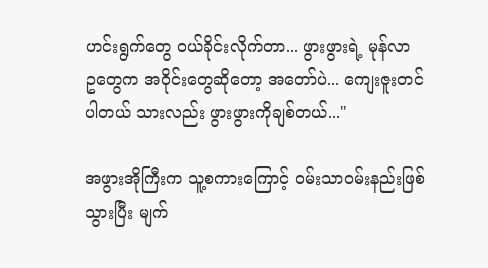ဟင်းရွက်တွေ ဝယ်ခိုင်းလိုက်တာ... ဖွားဖွားရဲ့ မုန်လာဥ‌တွေက အဝိုင်းတွေဆိုတော့ အတော်ပဲ... ကျေးဇူးတင်ပါတယ် သားလည်း ဖွားဖွားကိုချစ်တယ်..."

အဖွားအိုကြီးက သူ့စကားကြောင့် ဝမ်းသာဝမ်းနည်းဖြစ်သွားပြီး မျက်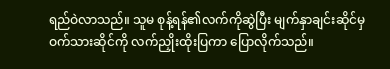ရည်ဝဲလာသည်။ သူမ စုန့်ရန်၏လက်ကိုဆွဲပြီး မျက်နှာချင်းဆိုင်မှ ဝက်သားဆိုင်ကို လက်ညှိုးထိုးပြကာ ပြောလိုက်သည်။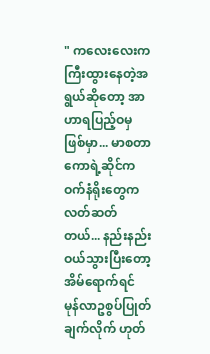" ကလေးလေးက ကြီးထွားနေတဲ့အရွယ်ဆိုတော့ အာဟာရပြည့်ဝမှဖြစ်မှာ... မာစတာကောရဲ့ဆိုင်က ဝက်နံရိုးတွေက လတ်ဆတ်တယ်... နည်းနည်း ဝယ်သွားပြီးတော့ အိမ်ရောက်ရင် မုန်လာဥစွပ်ပြုတ်ချက်လိုက် ဟုတ်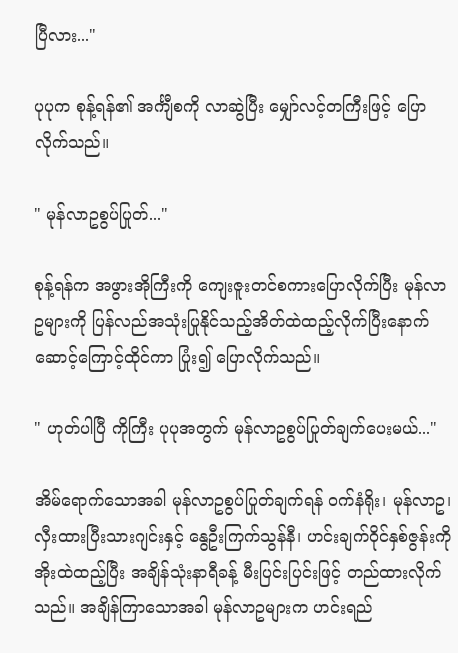ပြီလား..."

ပုပုက စုန့်ရန်၏ အင်္ကျီစကို လာဆွဲပြီး မျှော်လင့်တကြီးဖြင့် ပြောလိုက်သည်။

" မုန်လာဥစွပ်ပြုတ်..."

စုန့်ရန်က အဖွားအိုကြီးကို ကျေးဇူးတင်စကားပြောလိုက်ပြီး မုန်လာဥများကို ပြန်လည်အသုံးပြုနိုင်သည့်အိတ်ထဲထည့်လိုက်ပြီးနောက် ဆောင့်ကြောင့်ထိုင်ကာ ပြုံး၍ ပြောလိုက်သည်။

" ဟုတ်ပါပြီ ကိုကြီး ပုပုအတွက် မုန်လာဥစွပ်ပြုတ်ချက်ပေးမယ်..."

အိမ်ရောက်သောအခါ မုန်လာဥစွပ်ပြုတ်ချက်ရန် ဝက်နံရိုး၊ မုန်လာဥ၊ လှီးထားပြီးသားဂျင်းနှင့် နွေဦးကြက်သွန်နီ၊ ဟင်းချက်ဝိုင်နှစ်ဇွန်းကို အိုးထဲထည့်ပြီး အချိန်သုံးနာရီခန့် မီးပြင်းပြင်းဖြင့် တည်ထားလိုက်သည်။ အချိန်ကြာသောအခါ မုန်လာဥများက ဟင်းရည်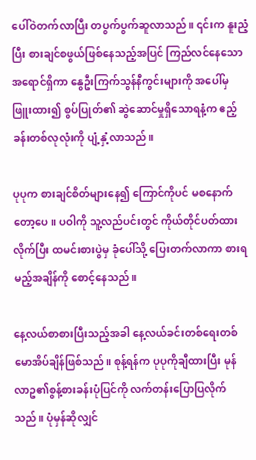ပေါ်ဝဲတက်လာပြီး တပွက်ပွက်ဆူလာသည်။ ၎င်းက နူးညံ့ပြီး စားချင်စဖွယ်ဖြစ်နေသည့်အပြင် ကြည်လင်နေသောအရောင်ရှိကာ နွေဦးကြက်သွန်နီကွင်းများကို အပေါ်မှ ဖြူးထား၍ စွပ်ပြုတ်၏ ‌ဆွဲဆောင်မှုရှိသောရနံ့က ဧည့်ခန်းတစ်လုလုံးကို ပျံ့နှံ့လာသည်။

ပုပုက စားချင်စိတ်များနေ၍ ကြောင်ကိုပင် မ‌စနောက်တော့ပေ။ ပဝါကို သူ့လည်ပင်းတွင် ကိုယ်တိုင်ပတ်ထားလိုက်ပြီး ထမင်းစားပွဲမှ ခုံပေါ်သို့ ပြေးတက်လာကာ စားရမည့်အချိန်ကို စောင့်နေသည်။

နေ့လယ်စာစားပြီးသည့်အခါ နေ့လယ်ခင်းတစ်ရေးတစ်မောအိပ်ချိန်ဖြစ်သည်။ စုန့်ရန်က ပုပုကိုချီထားပြီး မုန်လာဥ၏စွန့်စားခန်းပုံပြင်ကို လက်တန်းပြောပြလိုက်သည်။ ပုံမှန်ဆိုလျှင်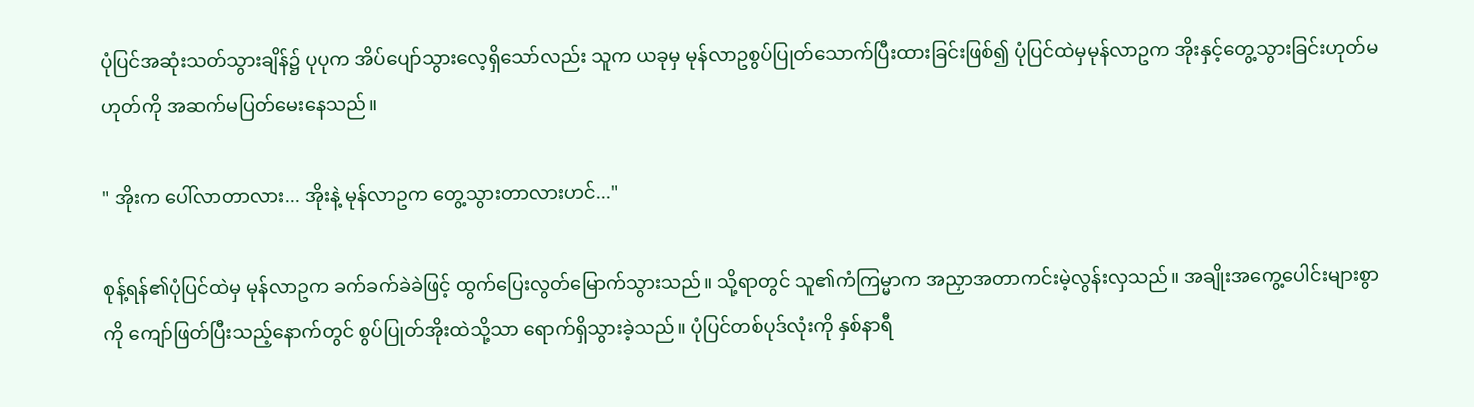ပုံပြင်အဆုံးသတ်သွားချိန်၌ ပုပုက အိပ်ပျော်သွားလေ့ရှိသော်လည်း သူက ယခုမှ မုန်လာဥစွပ်ပြုတ်သောက်ပြီးထားခြင်းဖြစ်၍ ပုံပြင်ထဲမှမုန်လာဥက အိုးနှင့်တွေ့သွားခြင်းဟုတ်မဟုတ်ကို အဆက်မပြတ်မေးနေသည်။

" အိုးက ပေါ်လာတာလား... အိုးနဲ့ မုန်လာဥက တွေ့သွားတာလားဟင်..."

စုန့်ရန်၏ပုံပြင်ထဲမှ မုန်လာဥက ‌ခက်ခက်ခဲခဲဖြင့် ထွက်ပြေးလွတ်မြောက်သွားသည်။ သို့ရာတွင် သူ၏ကံကြမ္မာက အညှာအတာကင်းမဲ့လွန်းလှသည်။ အချိုးအကွေ့ပေါင်းများစွာကို ကျော်ဖြတ်ပြီးသည့်နောက်တွင် စွပ်ပြုတ်အိုးထဲသို့သာ ရောက်ရှိသွားခဲ့သည်။ ပုံပြင်တစ်ပုဒ်လုံးကို နှစ်နာရီ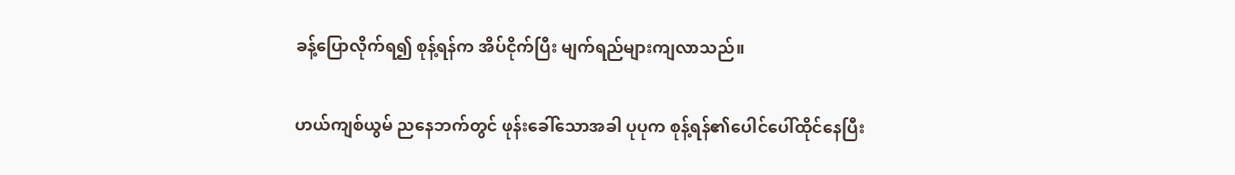ခန့်ပြောလိုက်ရ၍ စုန့်ရန်က အိပ်ငိုက်ပြီး မျက်ရည်များကျလာသည်။

ဟယ်ကျစ်ယွမ် ညနေဘက်တွင် ဖုန်းခေါ်သောအခါ ပုပုက စုန့်ရန်၏ပေါင်ပေါ်ထိုင်နေပြီး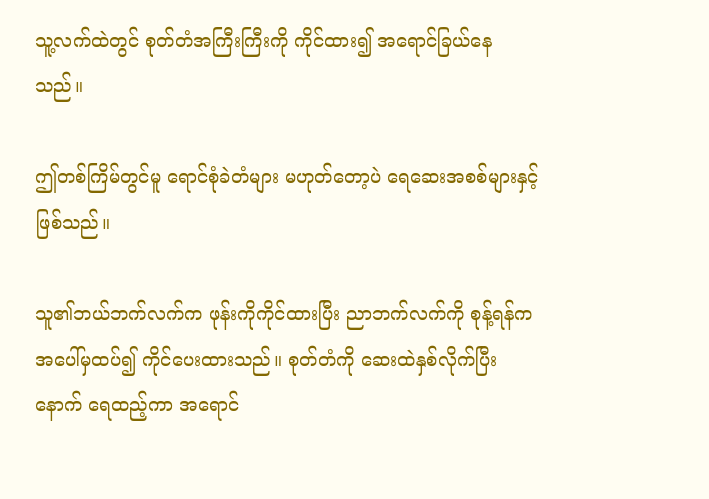သူ့လက်ထဲတွင် စုတ်တံအကြီးကြီးကို ကိုင်ထား၍ အရောင်ခြယ်နေသည်။

ဤတစ်ကြိမ်တွင်မူ ရောင်စုံခဲတံများ မဟုတ်တော့ပဲ ရေဆေးအစစ်များနှင့်ဖြစ်သည်။

သူ၏ဘယ်ဘက်လက်က ဖုန်းကိုကိုင်ထားပြီး ညာဘက်လက်ကို စုန့်ရန်က အပေါ်မှထပ်၍ ကိုင်ပေးထားသည်။ စုတ်တံကို ဆေးထဲနှစ်လိုက်ပြီးနောက် ရေထည့်ကာ အရောင်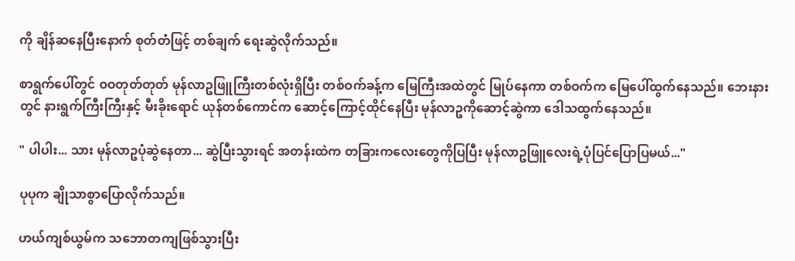ကို ချိန်ဆနေပြီးနောက် စုတ်တံဖြင့် တစ်ချက် ရေးဆွဲလိုက်သည်။

စာရွက်ပေါ်တွင် ဝဝတုတ်တုတ် မုန်လာဥဖြူကြီးတစ်လုံးရှိပြီး တစ်ဝက်ခန့်က မြေကြီးအထဲတွင် မြုပ်နေကာ တစ်ဝက်က မြေပေါ်ထွက်နေသည်။ ဘေးနားတွင် နားရွက်ကြီးကြီးနှင့် မီးခိုးရောင် ယုန်တစ်ကောင်က ဆောင့်ကြောင့်ထိုင်နေပြီး မုန်လာဥကိုဆောင့်ဆွဲကာ ဒေါသထွက်နေသည်။

" ပါပါး... သား မုန်လာဥပုံဆွဲနေတာ... ဆွဲပြီးသွားရင် အတန်းထဲက တခြားကလေးတွေကိုပြပြီး မုန်လာဥဖြူလေးရဲ့ပုံပြင်ပြောပြမယ်..."

ပုပုက ချိုသာစွာပြောလိုက်သည်။

ဟယ်ကျစ်ယွမ်က သဘောတကျဖြစ်သွားပြီး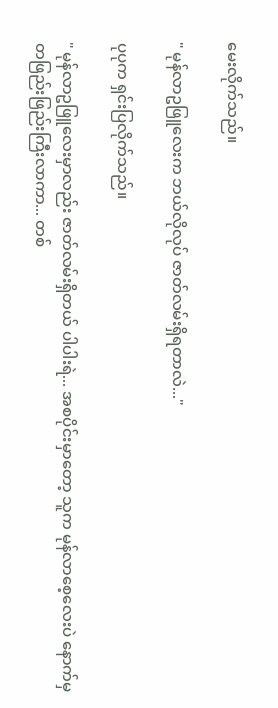မေးလိုက်သည်။

" မုန်လာဥဖြူလေးက ဘယ်လိုလုပ် ဇာတ်လမ်းရှိရတာလဲ..."

ပုပုက ရှင်းပြလိုက်သည်။

" မုန်လာဥဖြူလေးမှာလည်း ဇာတ်လမ်းရှိတယ် ပါပါးရဲ... အစပိုင်းမှာတော့ သူက မုန်လာစေ့လေးပဲ နောက်မှ တဖြည်းဖြည်းကြီးလာကာ... တစ်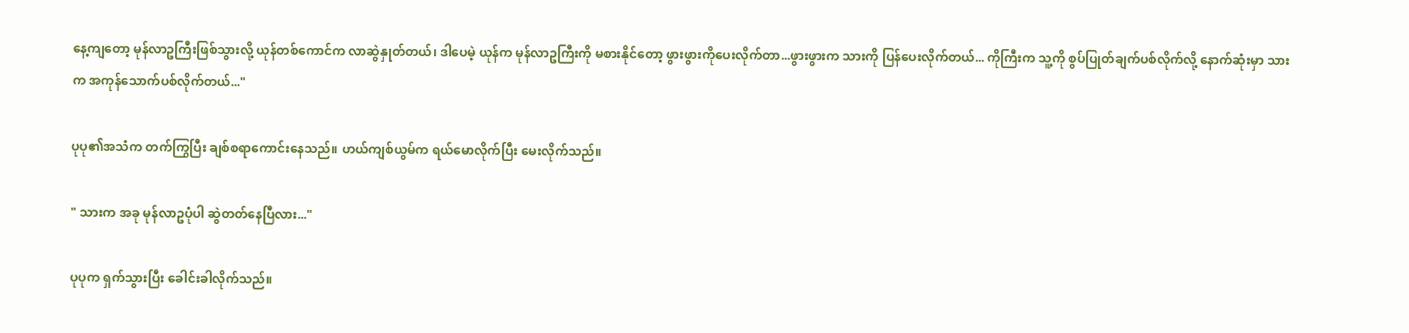နေ့ကျတော့ မုန်လာဥကြီးဖြစ်သွားလို့ ယုန်တစ်ကောင်က လာဆွဲနှုတ်တယ်၊ ဒါပေမဲ့ ယုန်က မုန်လာဥကြီးကို မစားနိုင်တော့ ဖွားဖွားကိုပေးလိုက်တာ...ဖွားဖွားက သားကို ပြန်ပေးလိုက်တယ်... ကိုကြီးက သူ့ကို စွပ်ပြုတ်ချက်ပစ်လိုက်လို့ နောက်ဆုံးမှာ သားက အကုန်သောက်ပစ်လိုက်တယ်..."

ပုပု၏အသံက တက်ကြွပြီး ချစ်စရာကောင်းနေသည်။ ဟယ်ကျစ်ယွမ်က ရယ်မောလိုက်ပြီး မေးလိုက်သည်။

" သားက အခု မုန်လာဥပုံပါ ဆွဲတတ်နေပြီလား..."

ပုပုက ရှက်သွားပြီး ခေါင်းခါလိုက်သည်။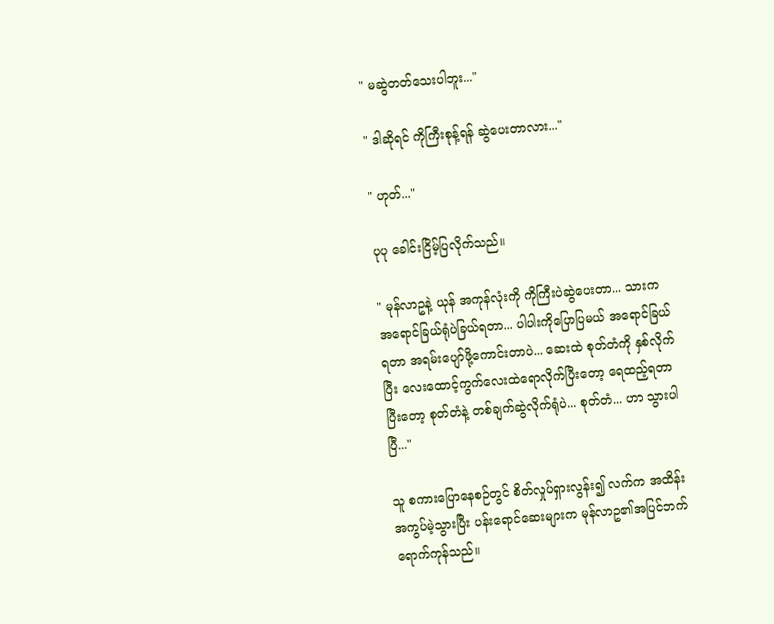" မဆွဲတတ်သေးပါဘူး..."

" ဒါဆိုရင် ကိုကြီးစုန့်ရန် ဆွဲပေးတာလား..."

" ဟုတ်..."

ပုပု ခေါင်းငြိမ့်ပြလိုက်သည်။

" မုန်လာဥနဲ့ ယုန် အကုန်လုံးကို ကိုကြီးပဲဆွဲပေးတာ... သားက အရောင်ခြယ်ရုံပဲခြယ်ရတာ... ပါပါးကိုပြောပြမယ် အရောင်ခြယ်ရတာ အရမ်းပျော်ဖို့ကောင်းတာပဲ... ဆေးထဲ စုတ်တံကို နှစ်လိုက်ပြီး လေးထောင့်ကွက်လေးထဲရောလိုက်ပြီးတော့ ရေထည့်ရတာ ပြီးတော့ စုတ်တံနဲ့ တစ်ချက်ဆွဲလိုက်ရုံပဲ... စုတ်တံ... ဟာ သွားပါပြီ..."

သူ စကားပြောနေစဉ်တွင် စိတ်လှုပ်ရှားလွန်း၍ လက်က အထိန်းအကွပ်မဲ့သွားပြီး ပန်းရောင်ဆေးများက မုန်လာဥ၏အပြင်ဘက်ရောက်ကုန်သည်။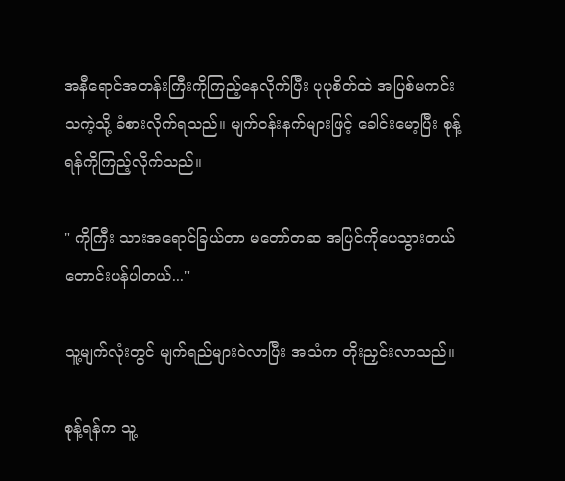အနီရောင်အတန်းကြီးကိုကြည့်နေလိုက်ပြီး ပုပုစိတ်ထဲ အပြစ်မကင်းသကဲ့သို့ ခံစားလိုက်ရသည်။ မျက်ဝန်းနက်များဖြင့် ခေါင်းမော့ပြီး စုန့်ရန်ကိုကြည့်လိုက်သည်။

" ကိုကြီး သားအရောင်ခြယ်တာ မတော်တဆ အပြင်ကိုပေသွားတယ် တောင်းပန်ပါတယ်..."

သူ့မျက်လုံးတွင် မျက်ရည်များဝဲလာပြီး အသံက တိုးညှင်းလာသည်။

စုန့်ရန်က သူ့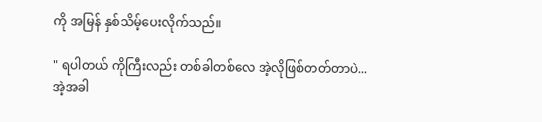ကို အမြန် နှစ်သိမ့်ပေးလိုက်သည်။

" ရပါတယ် ကိုကြီးလည်း တစ်ခါတစ်လေ အဲ့လိုဖြစ်တတ်တာပဲ... အဲ့အခါ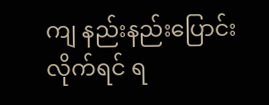ကျ ‌နည်းနည်းပြောင်းလိုက်ရင် ရ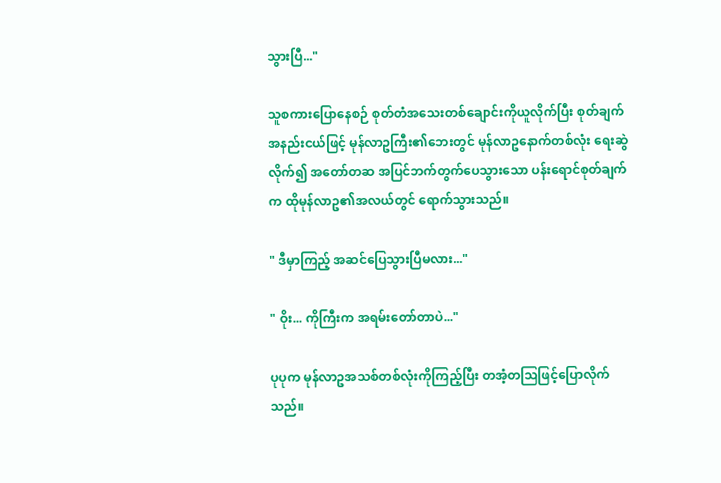သွားပြီ..."

သူစကားပြောနေစဉ် စုတ်တံအသေးတစ်ချောင်းကိုယူလိုက်ပြီး စုတ်ချက်အနည်းငယ်ဖြင့် မုန်လာဥကြီး၏ဘေးတွင် မုန်လာဥနောက်တစ်လုံး ရေးဆွဲလိုက်၍ အတော်တဆ အပြင်ဘက်တွက်ပေသွားသော ပန်းရောင်စုတ်ချက်က ထိုမုန်လာဥ၏အလယ်တွင် ရောက်သွားသည်။

" ဒီမှာကြည့် အဆင်ပြေသွားပြီမလား..."

" ဝိုး... ကိုကြီးက အရမ်းတော်တာပဲ..."

ပုပုက မုန်လာဥအသစ်တစ်လုံးကိုကြည့်ပြီး တအံ့တဩဖြင့်ပြောလိုက်သည်။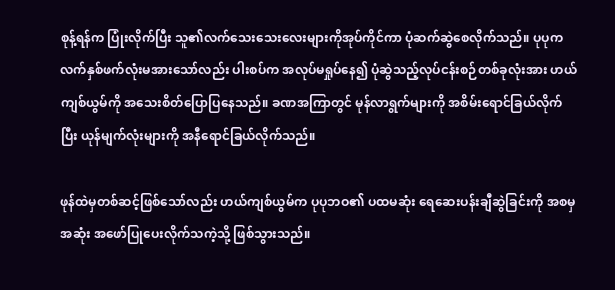စုန့်ရန်က ပြုံးလိုက်ပြီး သူ၏လက်သေးသေးလေးများကိုအုပ်ကိုင်ကာ ပုံဆက်ဆွဲစေလိုက်သည်။ ပုပုက လက်နှစ်ဖက်လုံးမအားသော်လည်း ပါးစပ်က အလုပ်မရှုပ်နေ၍ ပုံဆွဲသည့်လုပ်ငန်းစဉ်တစ်ခုလုံးအား ဟယ်ကျစ်ယွမ်ကို အသေးစိတ်ပြောပြနေသည်။ ခဏအကြာတွင် မုန်လာရွက်များကို အစိမ်းရောင်ခြယ်လိုက်ပြီး ယုန်မျက်လုံးများကို အနီရောင်ခြယ်လိုက်သည်။

ဖုန်ထဲမှတစ်ဆင့်ဖြစ်သော်လည်း ဟယ်ကျစ်ယွမ်က ပုပုဘဝ၏ ပထမဆုံး ရေဆေးပန်းချီဆွဲခြင်းကို အစမှအဆုံး အဖော်ပြုပေးလိုက်သကဲ့သို့ ဖြစ်သွားသည်။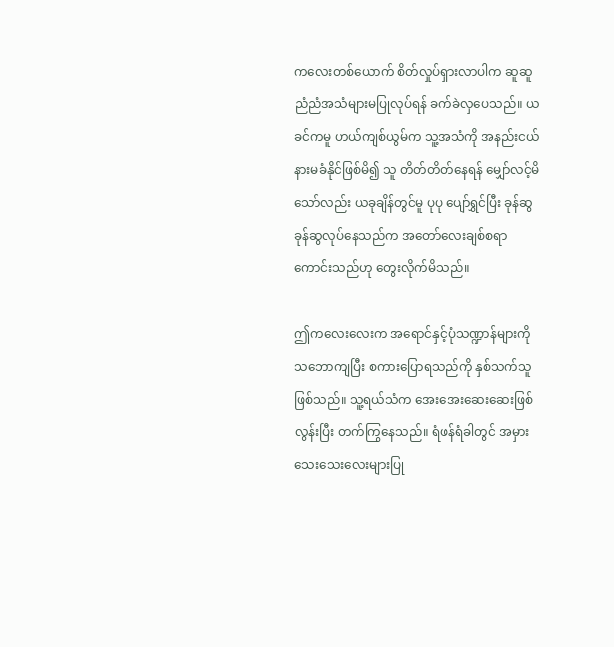ကလေးတစ်ယောက် စိတ်လှုပ်ရှားလာပါက ဆူဆူညံညံအသံများမပြုလုပ်ရန် ခက်ခဲလှပေသည်။ ယခင်ကမူ ဟယ်ကျစ်ယွမ်က သူ့အသံကို အနည်းငယ် နားမခံနိုင်ဖြစ်မိ၍ သူ တိတ်တိတ်နေရန် မျှော်လင့်မိသော်လည်း ယခုချိန်တွင်မူ ပုပု ပျော်ရွှင်ပြီး ခုန်ဆွခုန်ဆွလုပ်နေသည်က အတော်လေးချစ်စရာကောင်းသည်ဟု တွေးလိုက်မိသည်။

ဤကလေးလေးက အရောင်နှင့်ပုံသဏ္ဍာန်များကို သဘောကျပြီး စကားပြောရသည်ကို နှစ်သက်သူဖြစ်သည်။ သူ့ရယ်သံက အေးအေးဆေးဆေးဖြစ်လွန်းပြီး တက်ကြွနေသည်။ ရံဖန်ရံခါတွင် အမှားသေးသေးလေးများပြု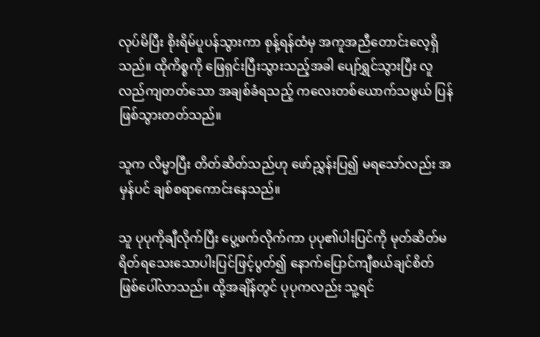လုပ်မိပြီး စိုးရိမ်ပူပန်သွားကာ စုန့်ရန်ထံမှ အကူအညီတောင်းလေ့ရှိသည်။ ထိုကိစ္စကို ဖြေရှင်းပြီးသွားသည့်အခါ ပျော်ရွှင်သွားပြီး လူလည်ကျတတ်သော အချစ်ခံရသည့် ကလေးတစ်ယောက်သဖွယ် ပြန်ဖြစ်သွားတတ်သည်။

သူက လိမ္မာပြီး တိတ်ဆိတ်သည်ဟု ဖော်ညွှန်းပြ၍ မရသော်လည်း အမှန်ပင် ချစ်စရာကောင်းနေသည်။

သူ ပုပုကိုချီလိုက်ပြီး ပွေ့ဖက်လိုက်ကာ ပုပု၏ပါးပြင်ကို မုတ်ဆိတ်မရိတ်ရသေးသောပါးပြင်ဖြင့်ပွတ်၍ နောက်ပြောင်ကျီစယ်ချင်စိတ် ဖြစ်ပေါ်လာသည်။ ထို့‌အချိန်တွင် ပုပုကလည်း သူ့ရင်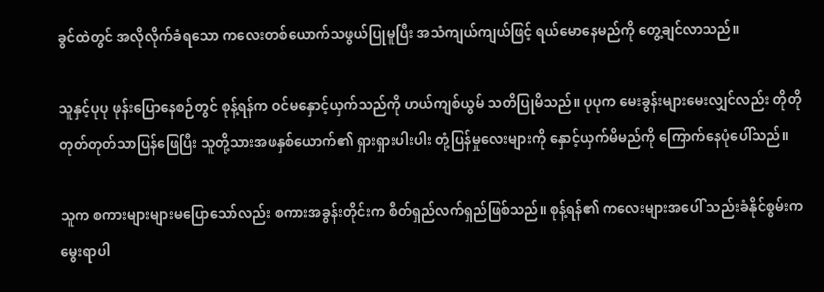ခွင်ထဲတွင် အလိုလိုက်ခံရသော ကလေးတစ်ယောက်သဖွယ်ပြုမူပြီး အသံကျယ်ကျယ်ဖြင့် ရယ်မောနေမည်ကို တွေ့ချင်လာသည်။

သူနှင့်ပုပု ဖုန်းပြောနေစဉ်တွင် စုန့်ရန်က ဝင်မနှောင့်ယှက်သည်ကို ဟယ်ကျစ်ယွမ် သတိပြုမိသည်။ ပုပုက မေးခွန်းများမေးလျှင်လည်း တိုတိုတုတ်တုတ်သာပြန်ဖြေပြီး သူတို့သားအဖနှစ်ယောက်၏ ရှားရှားပါးပါး တုံ့ပြန်မှုလေးများကို နှောင့်ယှက်မိမည်ကို ကြောက်နေပုံပေါ်သည်။

သူက စကားများများမပြောသော်လည်း စကားအခွန်းတိုင်းက စိတ်ရှည်လက်ရှည်ဖြစ်သည်။ စုန့်ရန်၏ ကလေးများအပေါ် သည်းခံနိုင်စွမ်းက မွေးရာပါ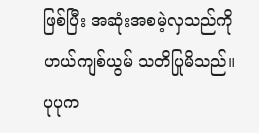ဖြစ်ပြီး အဆုံးအစမဲ့လှသည်ကို ဟယ်ကျစ်ယွမ် သတိပြုမိသည်။ ပုပုက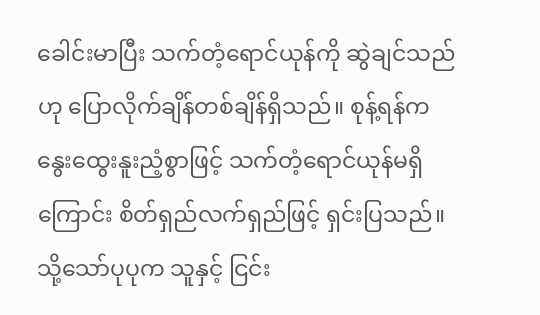ခေါင်းမာပြီး သက်တံ့ရောင်ယုန်ကို ဆွဲချင်သည်ဟု ပြောလိုက်ချိန်တစ်ချိန်ရှိသည်။ စုန့်ရန်က နွေးထွေးနူးညံ့စွာဖြင့် သက်တံ့ရောင်ယုန်မရှိကြောင်း စိတ်ရှည်လက်ရှည်ဖြင့် ရှင်းပြသည်။ သို့သော်ပုပုက သူနှင့် ငြင်း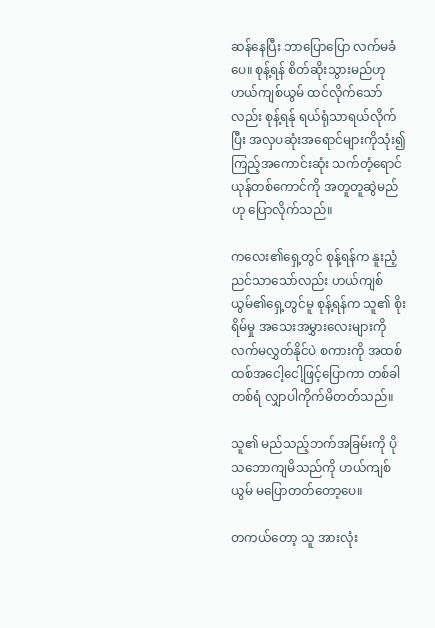ဆန်နေပြီး ဘာပြောပြော လက်မခံပေ။ စုန့်ရန် စိတ်ဆိုးသွားမည်ဟု ဟယ်ကျစ်ယွမ် ထင်လိုက်သော်လည်း စုန့်ရန်ု ရယ်ရုံသာရယ်လိုက်ပြီး အလှပဆုံးအရောင်များကိုသုံး၍ ကြည့်အကောင်းဆုံး သက်တံ့ရောင်ယုန်တစ်ကောင်ကို အတူတူဆွဲမည်ဟု ပြောလိုက်သည်။

ကလေး၏ရှေ့တွင် စုန့်ရန်က နူးညံ့ညင်သာသော်လည်း ဟယ်ကျစ်ယွမ်၏ရှေ့တွင်မူ စုန့်ရန်က သူ၏ စိုးရိမ်မှု အသေးအမွှားလေးများကို လက်မလွှတ်နိုင်ပဲ စကားကို အထစ်ထစ်အငေါ့ငေါ့ဖြင့်ပြောကာ တစ်ခါတစ်ရံ လျှာပါကိုက်မိတတ်သည်။

သူ၏ မည်သည့်ဘက်အခြမ်းကို ပိုသဘောကျမိသည်ကို ဟယ်ကျစ်ယွမ် မပြောတတ်တော့ပေ။

တကယ်တော့ သူ အားလုံး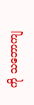ကို သဘောကျ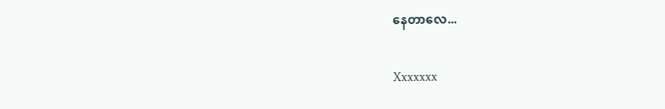နေတာလေ...

Xxxxxxx